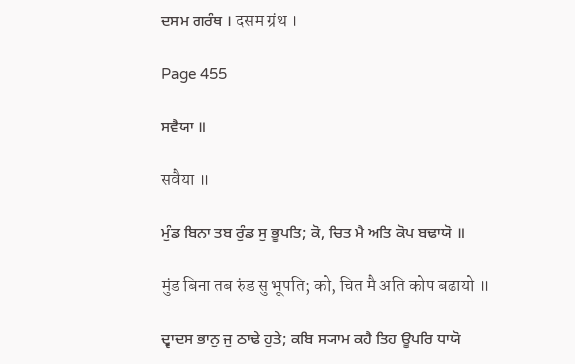ਦਸਮ ਗਰੰਥ । दसम ग्रंथ ।

Page 455

ਸਵੈਯਾ ॥

सवैया ॥

ਮੁੰਡ ਬਿਨਾ ਤਬ ਰੁੰਡ ਸੁ ਭੂਪਤਿ; ਕੋ, ਚਿਤ ਮੈ ਅਤਿ ਕੋਪ ਬਢਾਯੋ ॥

मुंड बिना तब रुंड सु भूपति; को, चित मै अति कोप बढायो ॥

ਦ੍ਵਾਦਸ ਭਾਨੁ ਜੁ ਠਾਢੇ ਹੁਤੇ; ਕਬਿ ਸ੍ਯਾਮ ਕਹੈ ਤਿਹ ਊਪਰਿ ਧਾਯੋ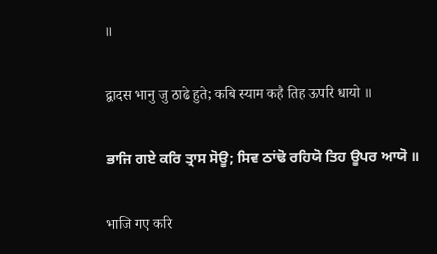॥

द्वादस भानु जु ठाढे हुते; कबि स्याम कहै तिह ऊपरि धायो ॥

ਭਾਜਿ ਗਏ ਕਰਿ ਤ੍ਰਾਸ ਸੋਊ; ਸਿਵ ਠਾਂਢੋ ਰਹਿਯੋ ਤਿਹ ਊਪਰ ਆਯੋ ॥

भाजि गए करि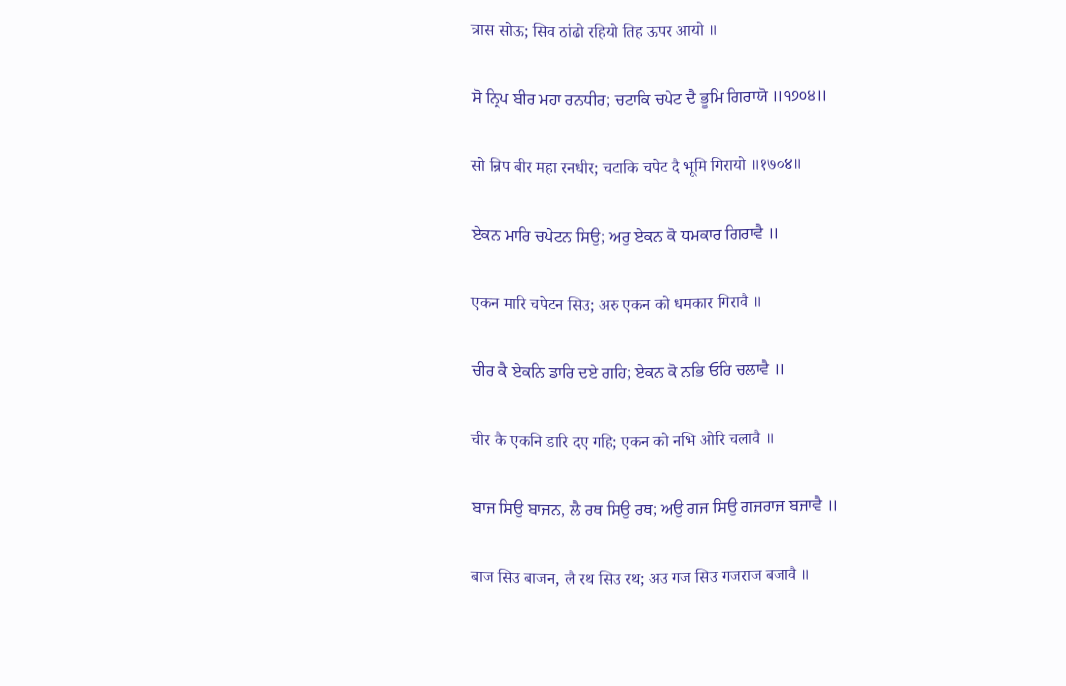त्रास सोऊ; सिव ठांढो रहियो तिह ऊपर आयो ॥

ਸੋ ਨ੍ਰਿਪ ਬੀਰ ਮਹਾ ਰਨਧੀਰ; ਚਟਾਕਿ ਚਪੇਟ ਦੈ ਭੂਮਿ ਗਿਰਾਯੋ ॥੧੭੦੪॥

सो न्रिप बीर महा रनधीर; चटाकि चपेट दै भूमि गिरायो ॥१७०४॥

ਏਕਨ ਮਾਰਿ ਚਪੇਟਨ ਸਿਉ; ਅਰੁ ਏਕਨ ਕੋ ਧਮਕਾਰ ਗਿਰਾਵੈ ॥

एकन मारि चपेटन सिउ; अरु एकन को धमकार गिरावै ॥

ਚੀਰ ਕੈ ਏਕਨਿ ਡਾਰਿ ਦਏ ਗਹਿ; ਏਕਨ ਕੋ ਨਭਿ ਓਰਿ ਚਲਾਵੈ ॥

चीर कै एकनि डारि दए गहि; एकन को नभि ओरि चलावै ॥

ਬਾਜ ਸਿਉ ਬਾਜਨ, ਲੈ ਰਥ ਸਿਉ ਰਥ; ਅਉ ਗਜ ਸਿਉ ਗਜਰਾਜ ਬਜਾਵੈ ॥

बाज सिउ बाजन, लै रथ सिउ रथ; अउ गज सिउ गजराज बजावै ॥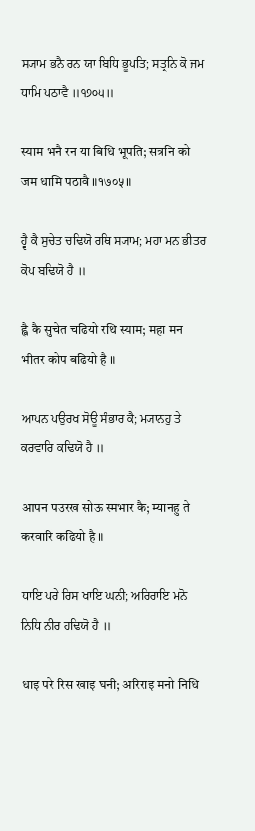ਸ੍ਯਾਮ ਭਨੈ ਰਨ ਯਾ ਬਿਧਿ ਭੂਪਤਿ; ਸਤ੍ਰਨਿ ਕੋ ਜਮ ਧਾਮਿ ਪਠਾਵੈ ॥੧੭੦੫॥

स्याम भनै रन या बिधि भूपति; सत्रनि को जम धामि पठावै ॥१७०५॥

ਹ੍ਵੈ ਕੈ ਸੁਚੇਤ ਚਢਿਯੋ ਰਥਿ ਸ੍ਯਾਮ; ਮਹਾ ਮਨ ਭੀਤਰ ਕੋਪ ਬਢਿਯੋ ਹੈ ॥

ह्वै कै सुचेत चढियो रथि स्याम; महा मन भीतर कोप बढियो है ॥

ਆਪਨ ਪਉਰਖ ਸੋਊ ਸੰਭਾਰ ਕੈ; ਮ੍ਯਾਨਹੁ ਤੇ ਕਰਵਾਰਿ ਕਢਿਯੋ ਹੈ ॥

आपन पउरख सोऊ स्मभार कै; म्यानहु ते करवारि कढियो है ॥

ਧਾਇ ਪਰੇ ਰਿਸ ਖਾਇ ਘਨੀ; ਅਰਿਰਾਇ ਮਨੋ ਨਿਧਿ ਨੀਰ ਹਢਿਯੋ ਹੈ ॥

धाइ परे रिस खाइ घनी; अरिराइ मनो निधि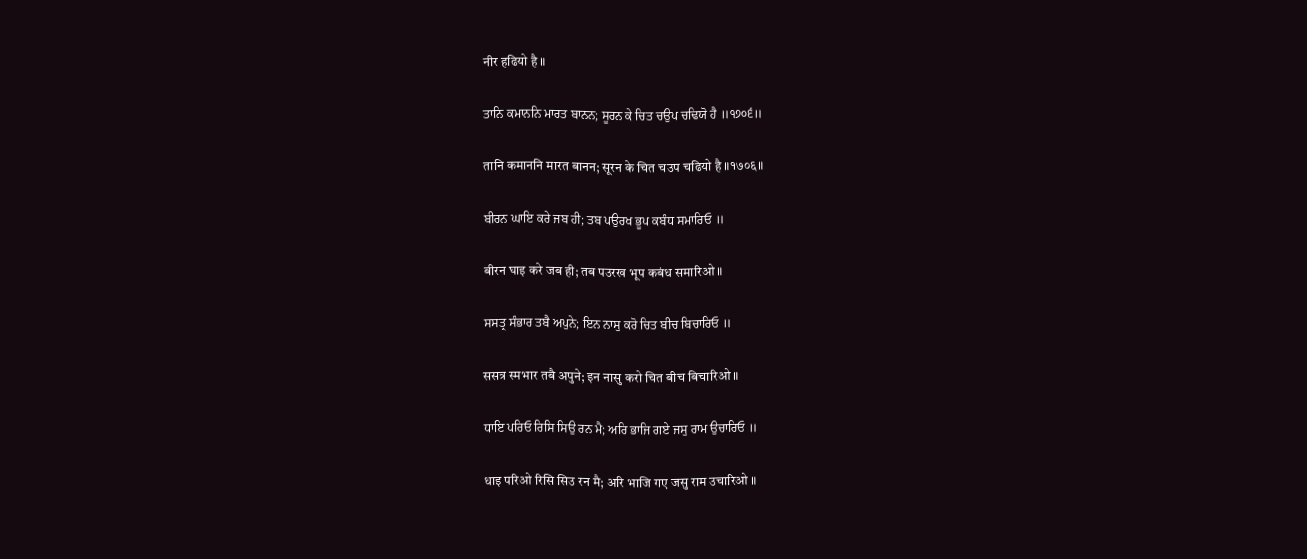नीर हढियो है ॥

ਤਾਨਿ ਕਮਾਨਨਿ ਮਾਰਤ ਬਾਨਨ; ਸੂਰਨ ਕੇ ਚਿਤ ਚਉਪ ਚਢਿਯੋ ਹੈ ॥੧੭੦੬॥

तानि कमाननि मारत बानन; सूरन के चित चउप चढियो है ॥१७०६॥

ਬੀਰਨ ਘਾਇ ਕਰੇ ਜਬ ਹੀ; ਤਬ ਪਉਰਖ ਭੂਪ ਕਬੰਧ ਸਮਾਰਿਓ ॥

बीरन घाइ करे जब ही; तब पउरख भूप कबंध समारिओ ॥

ਸਸਤ੍ਰ ਸੰਭਾਰ ਤਬੈ ਅਪੁਨੇ; ਇਨ ਨਾਸੁ ਕਰੋ ਚਿਤ ਬੀਚ ਬਿਚਾਰਿਓ ॥

ससत्र स्मभार तबै अपुने; इन नासु करो चित बीच बिचारिओ ॥

ਧਾਇ ਪਰਿਓ ਰਿਸਿ ਸਿਉ ਰਨ ਮੈ; ਅਰਿ ਭਾਜਿ ਗਏ ਜਸੁ ਰਾਮ ਉਚਾਰਿਓ ॥

धाइ परिओ रिसि सिउ रन मै; अरि भाजि गए जसु राम उचारिओ ॥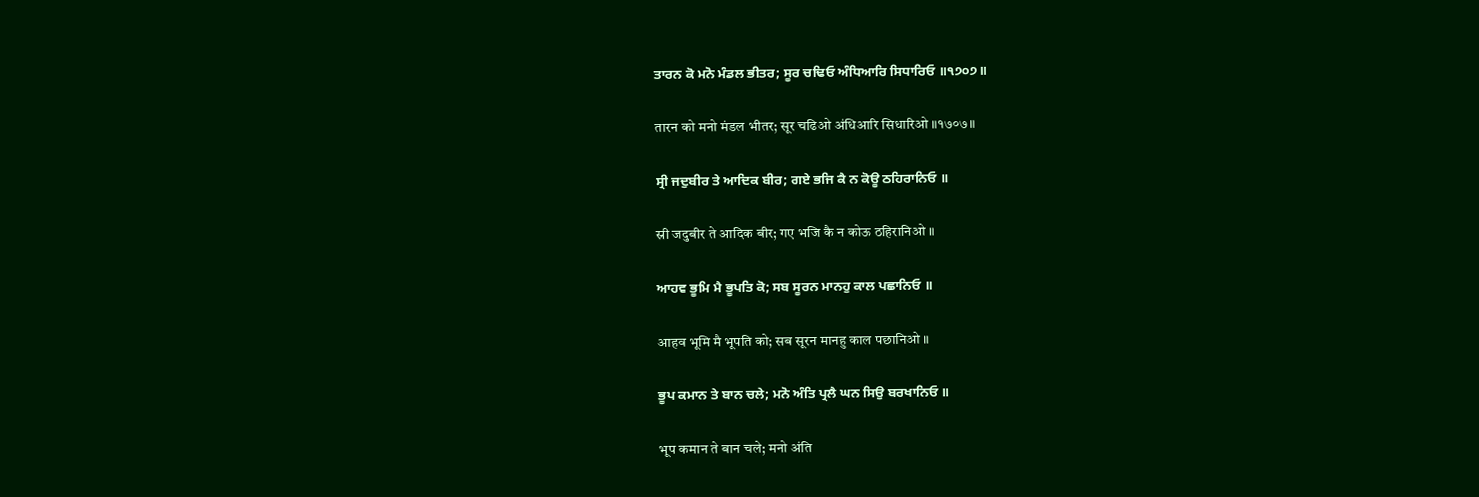ਤਾਰਨ ਕੋ ਮਨੋ ਮੰਡਲ ਭੀਤਰ; ਸੂਰ ਚਢਿਓ ਅੰਧਿਆਰਿ ਸਿਧਾਰਿਓ ॥੧੭੦੭॥

तारन को मनो मंडल भीतर; सूर चढिओ अंधिआरि सिधारिओ ॥१७०७॥

ਸ੍ਰੀ ਜਦੁਬੀਰ ਤੇ ਆਦਿਕ ਬੀਰ; ਗਏ ਭਜਿ ਕੈ ਨ ਕੋਊ ਠਹਿਰਾਨਿਓ ॥

स्री जदुबीर ते आदिक बीर; गए भजि कै न कोऊ ठहिरानिओ ॥

ਆਹਵ ਭੂਮਿ ਮੈ ਭੂਪਤਿ ਕੋ; ਸਬ ਸੂਰਨ ਮਾਨਹੁ ਕਾਲ ਪਛਾਨਿਓ ॥

आहव भूमि मै भूपति को; सब सूरन मानहु काल पछानिओ ॥

ਭੂਪ ਕਮਾਨ ਤੇ ਬਾਨ ਚਲੇ; ਮਨੋ ਅੰਤਿ ਪ੍ਰਲੈ ਘਨ ਸਿਉ ਬਰਖਾਨਿਓ ॥

भूप कमान ते बान चले; मनो अंति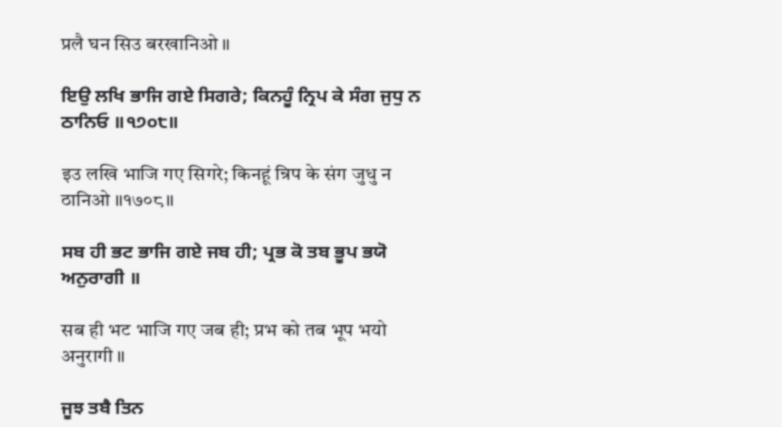प्रलै घन सिउ बरखानिओ ॥

ਇਉ ਲਖਿ ਭਾਜਿ ਗਏ ਸਿਗਰੇ; ਕਿਨਹੂੰ ਨ੍ਰਿਪ ਕੇ ਸੰਗ ਜੁਧੁ ਨ ਠਾਨਿਓ ॥੧੭੦੮॥

इउ लखि भाजि गए सिगरे; किनहूं न्रिप के संग जुधु न ठानिओ ॥१७०८॥

ਸਬ ਹੀ ਭਟ ਭਾਜਿ ਗਏ ਜਬ ਹੀ; ਪ੍ਰਭ ਕੋ ਤਬ ਭੂਪ ਭਯੋ ਅਨੁਰਾਗੀ ॥

सब ही भट भाजि गए जब ही; प्रभ को तब भूप भयो अनुरागी ॥

ਜੂਝ ਤਬੈ ਤਿਨ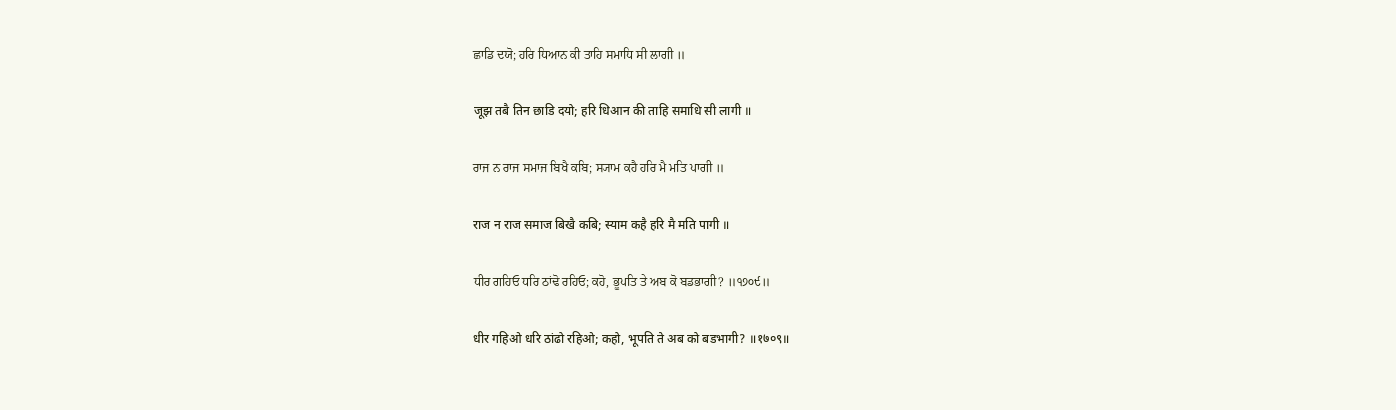ਛਾਡਿ ਦਯੋ; ਹਰਿ ਧਿਆਨ ਕੀ ਤਾਹਿ ਸਮਾਧਿ ਸੀ ਲਾਗੀ ॥

जूझ तबै तिन छाडि दयो; हरि धिआन की ताहि समाधि सी लागी ॥

ਰਾਜ ਨ ਰਾਜ ਸਮਾਜ ਬਿਖੈ ਕਬਿ; ਸ੍ਯਾਮ ਕਹੈ ਹਰਿ ਮੈ ਮਤਿ ਪਾਗੀ ॥

राज न राज समाज बिखै कबि; स्याम कहै हरि मै मति पागी ॥

ਧੀਰ ਗਹਿਓ ਧਰਿ ਠਾਂਢੋ ਰਹਿਓ; ਕਹੋ, ਭੂਪਤਿ ਤੇ ਅਬ ਕੋ ਬਡਭਾਗੀ? ॥੧੭੦੯॥

धीर गहिओ धरि ठांढो रहिओ; कहो, भूपति ते अब को बडभागी? ॥१७०९॥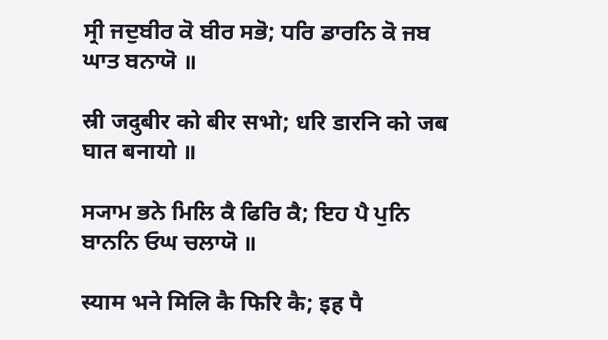ਸ੍ਰੀ ਜਦੁਬੀਰ ਕੋ ਬੀਰ ਸਭੋ; ਧਰਿ ਡਾਰਨਿ ਕੋ ਜਬ ਘਾਤ ਬਨਾਯੋ ॥

स्री जदुबीर को बीर सभो; धरि डारनि को जब घात बनायो ॥

ਸ੍ਯਾਮ ਭਨੇ ਮਿਲਿ ਕੈ ਫਿਰਿ ਕੈ; ਇਹ ਪੈ ਪੁਨਿ ਬਾਨਨਿ ਓਘ ਚਲਾਯੋ ॥

स्याम भने मिलि कै फिरि कै; इह पै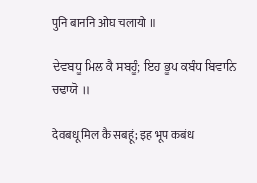पुनि बाननि ओघ चलायो ॥

ਦੇਵਬਧੂ ਮਿਲ ਕੈ ਸਬਹੂੰ; ਇਹ ਭੂਪ ਕਬੰਧ ਬਿਵਾਨਿ ਚਢਾਯੋ ॥

देवबधू मिल कै सबहूं; इह भूप कबंध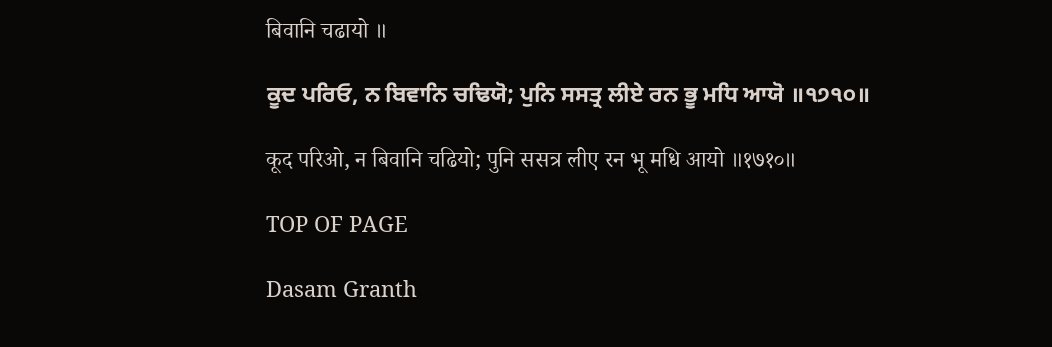बिवानि चढायो ॥

ਕੂਦ ਪਰਿਓ, ਨ ਬਿਵਾਨਿ ਚਢਿਯੋ; ਪੁਨਿ ਸਸਤ੍ਰ ਲੀਏ ਰਨ ਭੂ ਮਧਿ ਆਯੋ ॥੧੭੧੦॥

कूद परिओ, न बिवानि चढियो; पुनि ससत्र लीए रन भू मधि आयो ॥१७१०॥

TOP OF PAGE

Dasam Granth